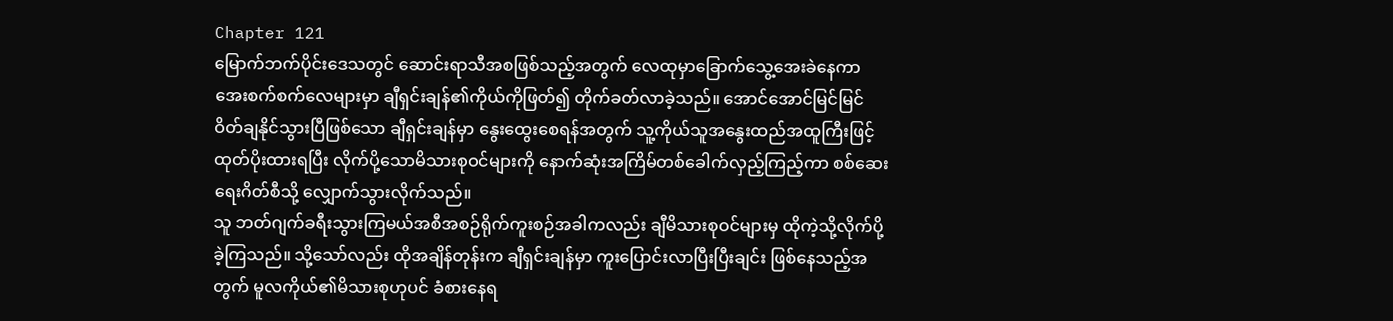Chapter 121
မြောက်ဘက်ပိုင်းဒေသတွင် ဆောင်းရာသီအစဖြစ်သည့်အတွက် လေထုမှာခြောက်သွေ့အေးခဲနေကာ အေးစက်စက်လေများမှာ ချီရှင်းချန်၏ကိုယ်ကိုဖြတ်၍ တိုက်ခတ်လာခဲ့သည်။ အောင်အောင်မြင်မြင် ဝိတ်ချနိုင်သွားပြီဖြစ်သော ချီရှင်းချန်မှာ နွေးထွေးစေရန်အတွက် သူ့ကိုယ်သူအနွေးထည်အထူကြီးဖြင့် ထုတ်ပိုးထားရပြီး လိုက်ပို့သောမိသားစုဝင်များကို နောက်ဆုံးအကြိမ်တစ်ခေါက်လှည့်ကြည့်ကာ စစ်ဆေးရေးဂိတ်စီသို့ လျှောက်သွားလိုက်သည်။
သူ ဘတ်ဂျက်ခရီးသွားကြမယ်အစီအစဉ်ရိုက်ကူးစဉ်အခါကလည်း ချီမိသားစုဝင်များမှ ထိုကဲ့သို့လိုက်ပို့ခဲ့ကြသည်။ သို့သော်လည်း ထိုအချိန်တုန်းက ချီရှင်းချန်မှာ ကူးပြောင်းလာပြီးပြီးချင်း ဖြစ်နေသည့်အတွက် မူလကိုယ်၏မိသားစုဟုပင် ခံစားနေရ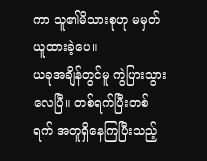ကာ သူ၏မိသားစုဟု မမှတ်ယူထားခဲ့ပေ။
ယခုအချိန်တွင်မူ ကွဲပြားသွားလေပြီ။ တစ်ရက်ပြီးတစ်ရက် အတူရှိနေကြပြီးသည့်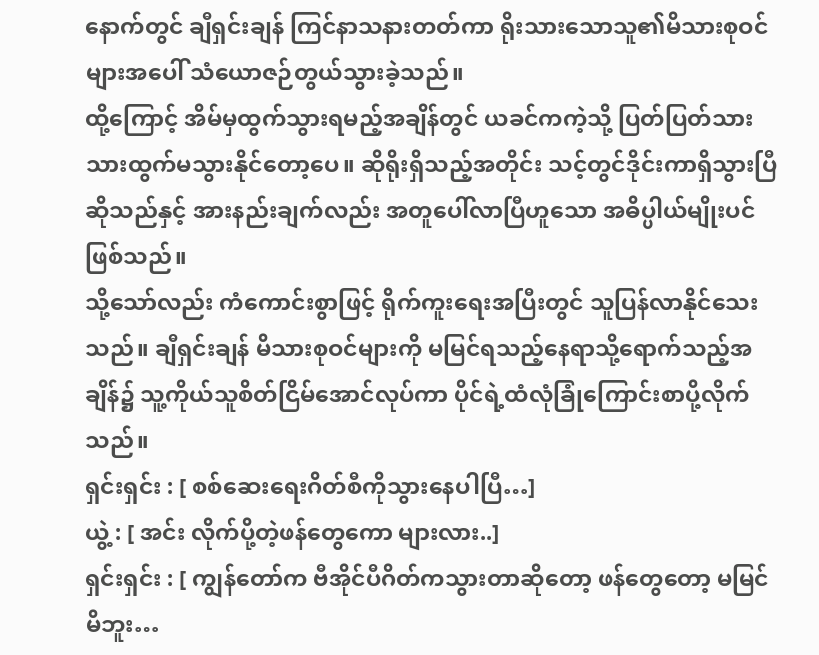နောက်တွင် ချီရှင်းချန် ကြင်နာသနားတတ်ကာ ရိုးသားသောသူ၏မိသားစုဝင်များအပေါ် သံယောဇဉ်တွယ်သွားခဲ့သည်။
ထို့ကြောင့် အိမ်မှထွက်သွားရမည့်အချိန်တွင် ယခင်ကကဲ့သို့ ပြတ်ပြတ်သားသားထွက်မသွားနိုင်တော့ပေ။ ဆိုရိုးရှိသည့်အတိုင်း သင့်တွင်ဒိုင်းကာရှိသွားပြီဆိုသည်နှင့် အားနည်းချက်လည်း အတူပေါ်လာပြီဟူသော အဓိပ္ပါယ်မျိုးပင်ဖြစ်သည်။
သို့သော်လည်း ကံကောင်းစွာဖြင့် ရိုက်ကူးရေးအပြီးတွင် သူပြန်လာနိုင်သေးသည်။ ချီရှင်းချန် မိသားစုဝင်များကို မမြင်ရသည့်နေရာသို့ရောက်သည့်အချိန်၌ သူ့ကိုယ်သူစိတ်ငြိမ်အောင်လုပ်ကာ ပိုင်ရဲ့ထံလုံခြုံကြောင်းစာပို့လိုက်သည်။
ရှင်းရှင်း : [ စစ်ဆေးရေးဂိတ်စီကိုသွားနေပါပြီ…]
ယွဲ့ : [ အင်း လိုက်ပို့တဲ့ဖန်တွေကော များလား..]
ရှင်းရှင်း : [ ကျွန်တော်က ဗီအိုင်ပီဂိတ်ကသွားတာဆိုတော့ ဖန်တွေတော့ မမြင်မိဘူး…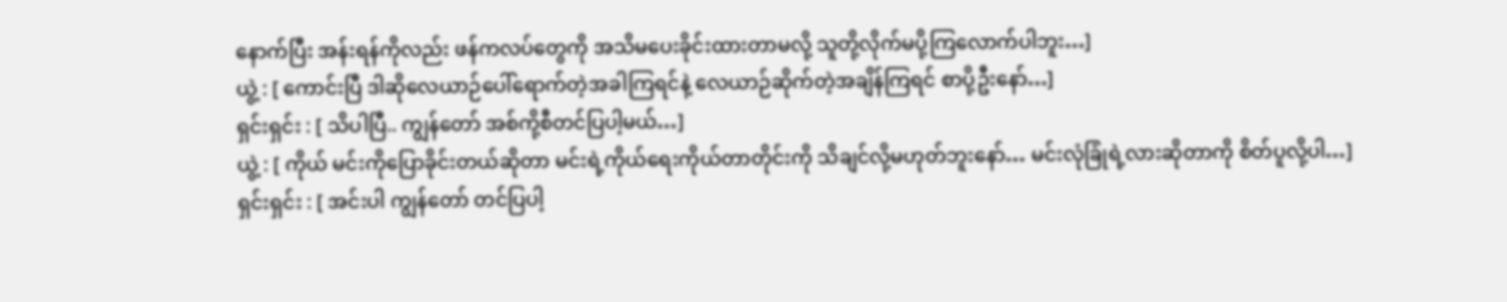နောက်ပြီး အန်းရန်ကိုလည်း ဖန်ကလပ်တွေကို အသိမပေးခိုင်းထားတာမလို့ သူတို့လိုက်မပို့ကြလောက်ပါဘူး…]
ယွဲ့ : [ ကောင်းပြီ ဒါဆိုလေယာဉ်ပေါ်ရောက်တဲ့အခါကြရင်နဲ့ လေယာဉ်ဆိုက်တဲ့အချိန်ကြရင် စာပို့ဦးနော်…]
ရှင်းရှင်း : [ သိပါပြီ.. ကျွန်တော် အစ်ကို့စီတင်ပြပါ့မယ်…]
ယွဲ့ : [ ကိုယ် မင်းကိုပြောခိုင်းတယ်ဆိုတာ မင်းရဲ့ကိုယ်ရေးကိုယ်တာတိုင်းကို သိချင်လို့မဟုတ်ဘူးနော်… မင်းလုံခြုံရဲ့လားဆိုတာကို စိတ်ပူလို့ပါ…]
ရှင်းရှင်း : [ အင်းပါ ကျွန်တော် တင်ပြပါ့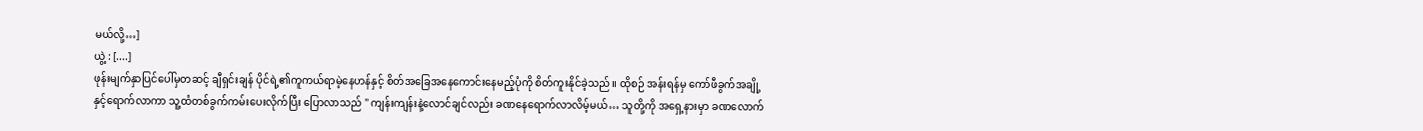မယ်လို့…]
ယွဲ့ : [....]
ဖုန်းမျက်နှာပြင်ပေါ်မှတဆင့် ချီရှင်းချန် ပိုင်ရဲ့၏ကူကယ်ရာမဲ့နေဟန်နှင့် စိတ်အခြေအနေကောင်းနေမည့်ပုံကို စိတ်ကူးနိုင်ခဲ့သည်။ ထိုစဉ် အန်းရန်မှ ကော်ဖီခွက်အချို့နှင့်ရောက်လာကာ သူ့ထံတစ်ခွက်ကမ်းပေးလိုက်ပြီး ပြောလာသည် " ကျန်းကျန်းနဲ့လောင်ချင်လည်း ခဏနေရောက်လာလိမ့်မယ်… သူတို့ကို အရှေ့နားမှာ ခဏလောက်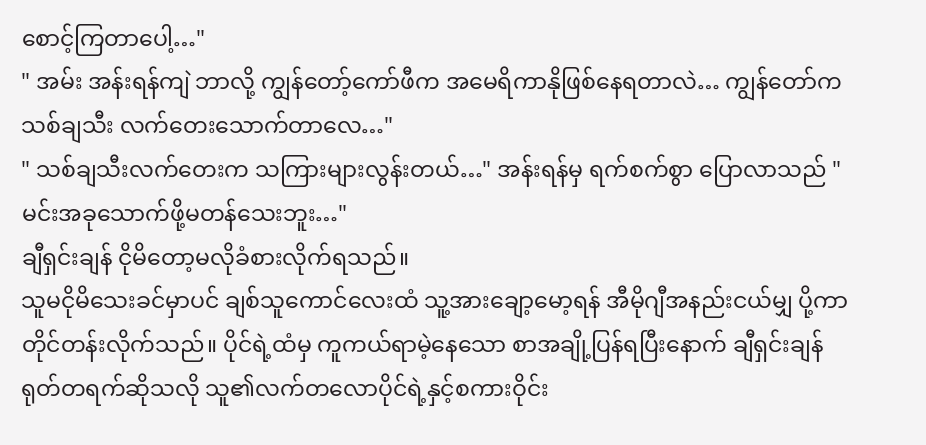စောင့်ကြတာပေါ့…"
" အမ်း အန်းရန်ကျဲ ဘာလို့ ကျွန်တော့်ကော်ဖီက အမေရိကာနိုဖြစ်နေရတာလဲ… ကျွန်တော်က သစ်ချသီး လက်တေးသောက်တာလေ…"
" သစ်ချသီးလက်တေးက သကြားများလွန်းတယ်…" အန်းရန်မှ ရက်စက်စွာ ပြောလာသည် " မင်းအခုသောက်ဖို့မတန်သေးဘူး…"
ချီရှင်းချန် ငိုမိတော့မလိုခံစားလိုက်ရသည်။
သူမငိုမိသေးခင်မှာပင် ချစ်သူကောင်လေးထံ သူ့အားချော့မော့ရန် အီမိုဂျီအနည်းငယ်မျှ ပို့ကာတိုင်တန်းလိုက်သည်။ ပိုင်ရဲ့ထံမှ ကူကယ်ရာမဲ့နေသော စာအချို့ပြန်ရပြီးနောက် ချီရှင်းချန် ရုတ်တရက်ဆိုသလို သူ၏လက်တလောပိုင်ရဲ့နှင့်စကားဝိုင်း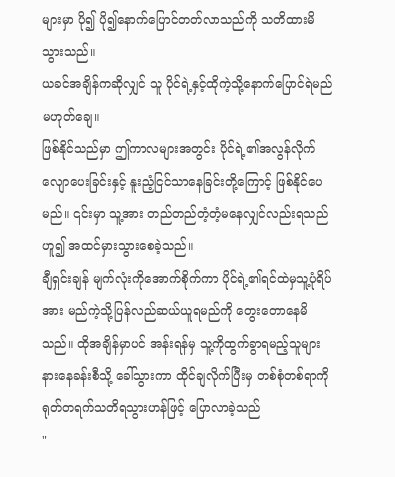များမှာ ပို၍ ပို၍နောက်ပြောင်တတ်လာသည်ကို သတိထားမိသွားသည်။
ယခင်အချိန်ကဆိုလျှင် သူ ပိုင်ရဲ့နှင့်ထိုကဲ့သို့နောက်ပြောင်ရဲမည် မဟုတ်ချေ။
ဖြစ်နိုင်သည်မှာ ဤကာလများအတွင်း ပိုင်ရဲ့၏အလွန်လိုက်လျောပေးခြင်းနှင့် နူးညံ့ငြင်သာနေခြင်းတို့ကြောင့် ဖြစ်နိုင်ပေမည်။ ၎င်းမှာ သူ့အား တည်တည်တံ့တံ့မနေလျှင်လည်းရသည်ဟူ၍ အထင်မှားသွားစေခဲ့သည်။
ချီရှင်းချန် မျက်လုံးကိုအောက်စိုက်ကာ ပိုင်ရဲ့၏ရင်ထဲမှသူ့ပုံရိပ်အား မည်ကဲ့သို့ပြန်လည်ဆယ်ယူရမည်ကို တွေးတောနေမိသည်။ ထိုအချိန်မှာပင် အန်းရန်မှ သူ့ကိုထွက်ခွာရမည့်သူများနားနေခန်းစီသို့ ခေါ်သွားကာ ထိုင်ချလိုက်ပြီးမှ တစ်စုံတစ်ရာကို ရုတ်တရက်သတိရသွားဟန်ဖြင့် ပြောလာခဲ့သည်
"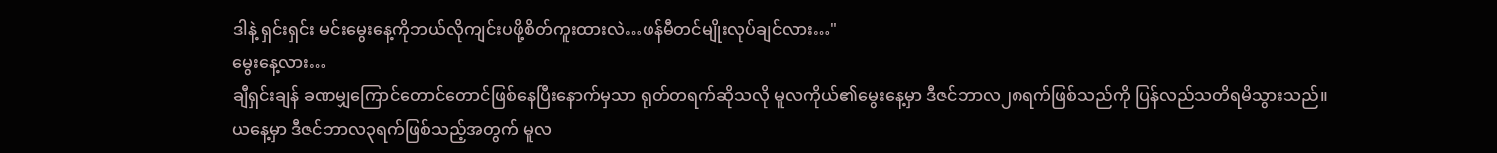ဒါနဲ့ ရှင်းရှင်း မင်းမွေးနေ့ကိုဘယ်လိုကျင်းပဖို့စိတ်ကူးထားလဲ…ဖန်မီတင်မျိုးလုပ်ချင်လား…"
မွေးနေ့လား…
ချီရှင်းချန် ခဏမျှကြောင်တောင်တောင်ဖြစ်နေပြီးနောက်မှသာ ရုတ်တရက်ဆိုသလို မူလကိုယ်၏မွေးနေ့မှာ ဒီဇင်ဘာလ၂၈ရက်ဖြစ်သည်ကို ပြန်လည်သတိရမိသွားသည်။
ယနေ့မှာ ဒီဇင်ဘာလ၃ရက်ဖြစ်သည့်အတွက် မူလ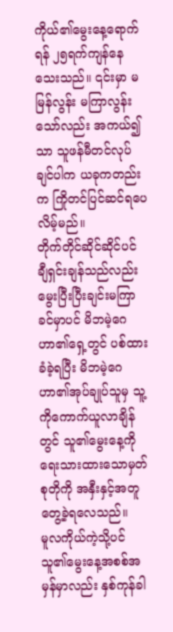ကိုယ်၏မွေးနေ့ရောက်ရန် ၂၅ရက်ကျန်နေသေးသည်။ ၎င်းမှာ မမြန်လွန်း မကြာလွန်းသော်လည်း အကယ်၍သာ သူဖန်မီတင်လုပ်ချင်ပါက ယခုကတည်းက ကြိုတင်ပြင်ဆင်ရပေလိမ့်မည်။
တိုက်တိုင်ဆိုင်ဆိုင်ပင် ချီရှင်းချန်သည်လည်း မွေးပြီးပြီးချင်းမကြာခင်မှာပင် မိဘမဲ့ဂေဟာ၏ရှေ့တွင် ပစ်ထားခံခဲ့ရပြီး မိဘမဲ့ဂေဟာ၏အုပ်ချုပ်သူမှ သူ့ကိုကောက်ယူလာချိန်တွင် သူ၏မွေးနေ့ကိုရေးသားထားသောမှတ်စုတိုကို အနှီးနှင့်အတူ တွေ့ခဲ့ရလေသည်။
မူလကိုယ်ကဲ့သို့ပင် သူ၏မွေးနေ့အစစ်အမှန်မှာလည်း နှစ်ကုန်ခါ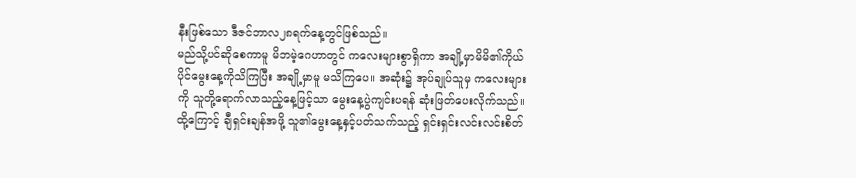နီးဖြစ်သော ဒီဇင်ဘာလ၂၈ရက်နေ့တွင်ဖြစ်သည်။
မည်သို့ပင်ဆိုစေကာမူ မိဘမဲ့ဂေဟာတွင် ကလေးများစွာရှိကာ အချို့မှာမိမိ၏ကိုယ်ပိုင်မွေးနေ့ကိုသိကြပြီး အချို့မှာမူ မသိကြပေ။ အဆုံး၌ အုပ်ချုပ်သူမှ ကလေးများကို သူတို့ရောက်လာသည့်နေ့ဖြင့်သာ မွေးနေ့ပွဲကျင်းပရန် ဆုံးဖြတ်ပေးလိုက်သည်။
ထို့ကြောင့် ချီရှင်းချန်အဖို့ သူ၏မွေးနေ့နှင့်ပတ်သက်သည့် ရှင်းရှင်းလင်းလင်းစိတ်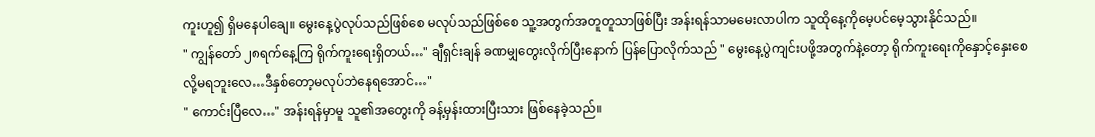ကူးဟူ၍ ရှိမနေပါချေ။ မွေးနေ့ပွဲလုပ်သည်ဖြစ်စေ မလုပ်သည်ဖြစ်စေ သူ့အတွက်အတူတူသာဖြစ်ပြီး အန်းရန်သာမမေးလာပါက သူထိုနေ့ကိုမေ့ပင်မေ့သွားနိုင်သည်။
" ကျွန်တော် ၂၈ရက်နေ့ကြ ရိုက်ကူးရေးရှိတယ်…" ချီရှင်းချန် ခဏမျှတွေးလိုက်ပြီးနောက် ပြန်ပြောလိုက်သည် " မွေးနေ့ပွဲကျင်းပဖို့အတွက်နဲ့တော့ ရိုက်ကူးရေးကိုနှောင့်နှေးစေလို့မရဘူးလေ…ဒီနှစ်တော့မလုပ်ဘဲနေရအောင်…"
" ကောင်းပြီလေ…" အန်းရန်မှာမူ သူ၏အတွေးကို ခန့်မှန်းထားပြီးသား ဖြစ်နေခဲ့သည်။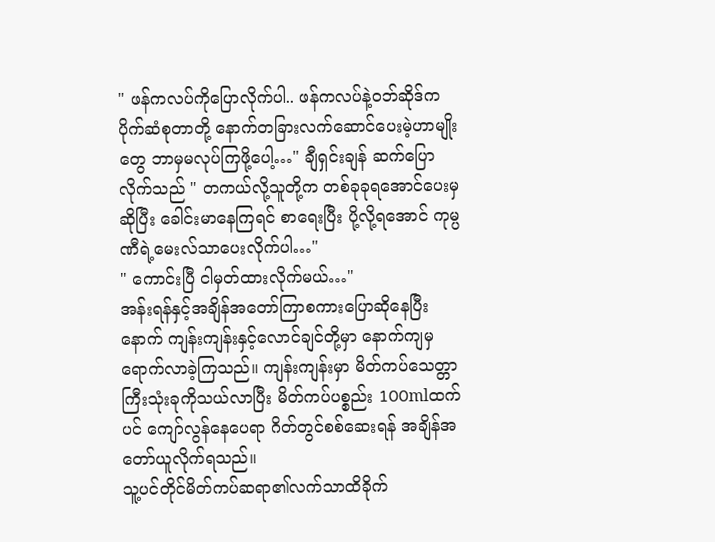" ဖန်ကလပ်ကိုပြောလိုက်ပါ.. ဖန်ကလပ်နဲ့ဝဘ်ဆိုဒ်က ပိုက်ဆံစုတာတို့ နောက်တခြားလက်ဆောင်ပေးမဲ့ဟာမျိုးတွေ ဘာမှမလုပ်ကြဖို့ပေါ့…" ချီရှင်းချန် ဆက်ပြောလိုက်သည် " တကယ်လို့သူတို့က တစ်ခုခုရအောင်ပေးမှဆိုပြီး ခေါင်းမာနေကြရင် စာရေးပြီး ပို့လို့ရအောင် ကုမ္ပဏီရဲ့မေးလ်သာပေးလိုက်ပါ…"
" ကောင်းပြီ ငါမှတ်ထားလိုက်မယ်…"
အန်းရန်နှင့်အချိန်အတော်ကြာစကားပြောဆိုနေပြီးနောက် ကျန်းကျန်းနှင့်လောင်ချင်တို့မှာ နောက်ကျမှရောက်လာခဲ့ကြသည်။ ကျန်းကျန်းမှာ မိတ်ကပ်သေတ္တာကြီးသုံးခုကိုသယ်လာပြီး မိတ်ကပ်ပစ္စည်း 100mlထက်ပင် ကျော်လွန်နေပေရာ ဂိတ်တွင်စစ်ဆေးရန် အချိန်အတော်ယူလိုက်ရသည်။
သူ့ပင်တိုင်မိတ်ကပ်ဆရာ၏လက်သာထိခိုက်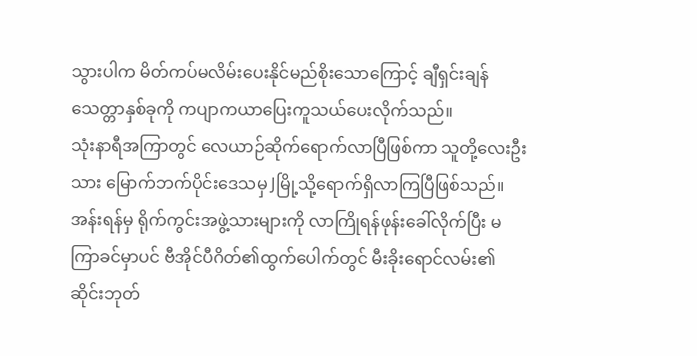သွားပါက မိတ်ကပ်မလိမ်းပေးနိုင်မည်စိုးသောကြောင့် ချီရှင်းချန် သေတ္တာနှစ်ခုကို ကပျာကယာပြေးကူသယ်ပေးလိုက်သည်။
သုံးနာရီအကြာတွင် လေယာဉ်ဆိုက်ရောက်လာပြီဖြစ်ကာ သူတို့လေးဦးသား မြောက်ဘက်ပိုင်းဒေသမှ Jမြို့သို့ရောက်ရှိလာကြပြီဖြစ်သည်။ အန်းရန်မှ ရိုက်ကွင်းအဖွဲ့သားများကို လာကြိုရန်ဖုန်းခေါ်လိုက်ပြီး မကြာခင်မှာပင် ဗီအိုင်ပီဂိတ်၏ထွက်ပေါက်တွင် မီးခိုးရောင်လမ်း၏ဆိုင်းဘုတ်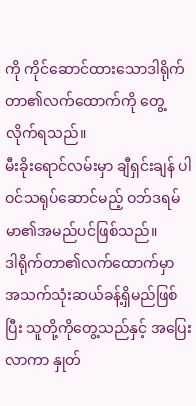ကို ကိုင်ဆောင်ထားသောဒါရိုက်တာ၏လက်ထောက်ကို တွေ့လိုက်ရသည်။
မီးခိုးရောင်လမ်းမှာ ချီရှင်းချန် ပါဝင်သရုပ်ဆောင်မည့် ဝဘ်ဒရမ်မာ၏အမည်ပင်ဖြစ်သည်။
ဒါရိုက်တာ၏လက်ထောက်မှာ အသက်သုံးဆယ်ခန့်ရှိမည်ဖြစ်ပြီး သူတို့ကိုတွေ့သည်နှင့် အပြေးလာကာ နှုတ်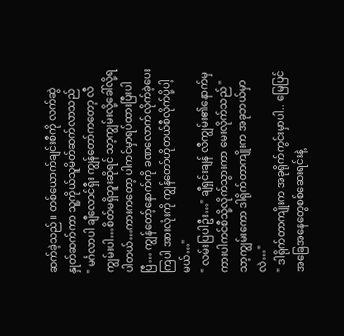ဆက်ခဲ့သည်။ တစ်ယောက်ချင်းစီကို လက်ဆွဲနှုတ်ဆက်ကာ သူ့ကိုယ်သူမိတ်ဆက်လာသည်
" မင်္ဂလာပါ ချီလောင်ရှီး ကျွန်တော်ကတော့ လီကျွမ်းပါ…စိတ်မရှိဘူးဆိုရင် သာ့ကျွမ်းလို့ခေါ်လို့ရပါတယ်…ကားကတော့ ပါကင်မှာရပ်ထားပြီးပါပြီ… ကျွန်တော့်နောက်ကို ခဏလောက်လိုက်ခဲ့ပေးကြပါ အားလုံးကို ကျွန်တော်ဟိုတယ်စီလိုက်ပို့ပါ့မယ်…"
" လမ်းပြပါဦး…" ချီရှင်းချန် လီကျွမ်း၏နောက်မှ ကားပါကင်စီသို့လိုက်သွားကာ မေးလိုက်သည် " သာ့ကျွမ်းကော ဒါရိုက်တာကျိုးက အခုဘယ်မှာလဲ…"
" ဒါရိုက်တာကျိုးက အခုရိုက်ကွင်းမှာပါ.. မြေပြင်အခြေအနေတွေစစ်ဆေးရင်းနဲ့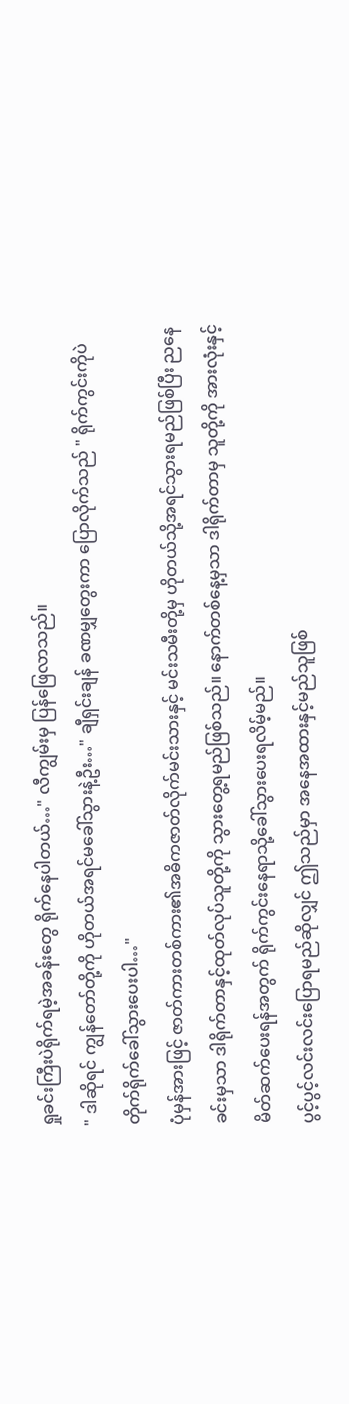ရှုခင်းကြီးပဲရိုက်ရမဲ့အခန်းတွေ ရိုက်နေပါတယ်…" လီကျွမ်းမှ ပြန်ဖြေလာသည်။
" ဒါဆိုရင် ကျွန်တော်တို့ကို ဟိုတယ်အရင်မခေါ်သွားနဲ့ဦး…" ချီရှင်းချန် ခဏမျှတွေးကာ ပြောလိုက်သည် " ရိုက်ကွင်းကိုပဲ တိုက်ရိုက်ခေါ်သွားပေးပါ…"
ပုံမှန်အားဖြင့် ဇာတ်ကားတစ်ကား၏အဓိကဇာတ်လိုက်မင်းသားနှင့် မင်းသမီးတို့မှ ဟိုတယ်သို့အရင်သွားရမည်ဖြစ်ပြီး ညနေခင်းမှသာ ဒါရိုက်တာနှင့်ထုတ်လုပ်သူတို့ကို သွားတွေ့ရမည်ဖြစ်သည်။ နောက်တစ်နေ့မှသာ ဒါရိုက်တာမှ သူတို့ကို အားလုံးနှင့်မိတ်ဆက်ပေးရန်အတွက် ရိုက်ကွင်းနေရာသို့ခေါ်သွားပေးရလိမ့်မည်။
ပွင့်ပွင့်လင်းလင်းပြောရမည်ဆိုလျှင် ဤသည်မှာ အနေအထားနှင့်မည်သူဖြစ်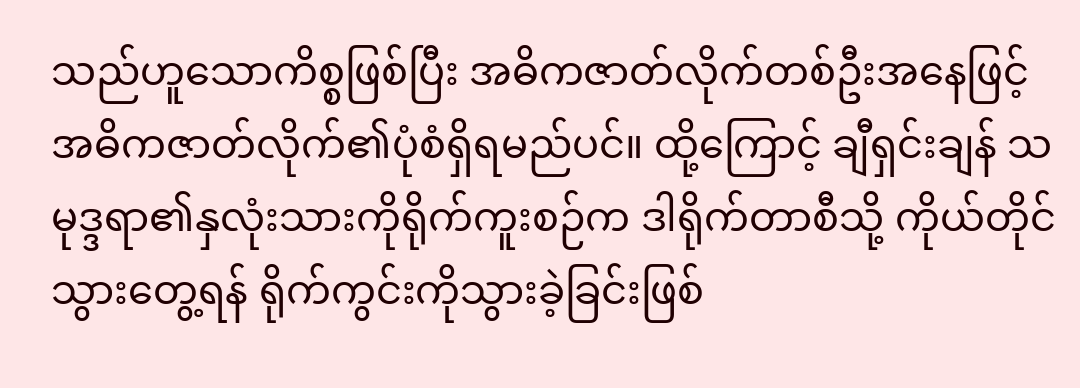သည်ဟူသောကိစ္စဖြစ်ပြီး အဓိကဇာတ်လိုက်တစ်ဦးအနေဖြင့် အဓိကဇာတ်လိုက်၏ပုံစံရှိရမည်ပင်။ ထို့ကြောင့် ချီရှင်းချန် သမုဒ္ဒရာ၏နှလုံးသားကိုရိုက်ကူးစဉ်က ဒါရိုက်တာစီသို့ ကိုယ်တိုင်သွားတွေ့ရန် ရိုက်ကွင်းကိုသွားခဲ့ခြင်းဖြစ်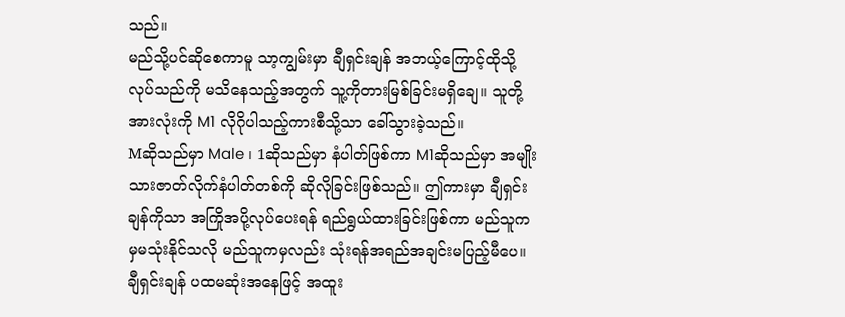သည်။
မည်သို့ပင်ဆိုစေကာမူ သာ့ကျွမ်းမှာ ချီရှင်းချန် အဘယ့်ကြောင့်ထိုသို့လုပ်သည်ကို မသိနေသည့်အတွက် သူ့ကိုတားမြစ်ခြင်းမရှိချေ။ သူတို့အားလုံးကို M1 လိုဂိုပါသည့်ကားစီသို့သာ ခေါ်သွားခဲ့သည်။
Mဆိုသည်မှာ Male ၊ 1ဆိုသည်မှာ နံပါတ်ဖြစ်ကာ M1ဆိုသည်မှာ အမျိုးသားဇာတ်လိုက်နံပါတ်တစ်ကို ဆိုလိုခြင်းဖြစ်သည်။ ဤကားမှာ ချီရှင်းချန်ကိုသာ အကြိုအပို့လုပ်ပေးရန် ရည်ရွယ်ထားခြင်းဖြစ်ကာ မည်သူကမှမသုံးနိုင်သလို မည်သူကမှလည်း သုံးရန်အရည်အချင်းမပြည့်မီပေ။
ချီရှင်းချန် ပထမဆုံးအနေဖြင့် အထူး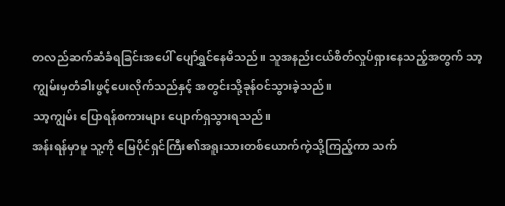တလည်ဆက်ဆံခံရခြင်းအပေါ် ပျော်ရွှင်နေမိသည်။ သူအနည်းငယ်စိတ်လှုပ်ရှားနေသည့်အတွက် သာ့ကျွမ်းမှတံခါးဖွင့်ပေးလိုက်သည်နှင့် အတွင်းသို့ခုန်ဝင်သွားခဲ့သည်။
သာ့ကျွမ်း ပြောရန်စကားများ ပျောက်ရှသွားရသည်။
အန်းရန်မှာမူ သူ့ကို မြေပိုင်ရှင်ကြီး၏အရူးသားတစ်ယောက်ကဲ့သို့ကြည့်ကာ သက်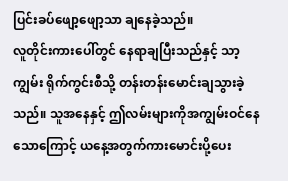ပြင်းခပ်ဖျော့ဖျော့သာ ချနေခဲ့သည်။
လူတိုင်းကားပေါ်တွင် နေရာချပြီးသည်နှင့် သာ့ကျွမ်း ရိုက်ကွင်းစီသို့ တန်းတန်းမောင်းချသွားခဲ့သည်။ သူအနေနှင့် ဤလမ်းများကိုအကျွမ်းဝင်နေသောကြောင့် ယနေ့အတွက်ကားမောင်းပို့ပေး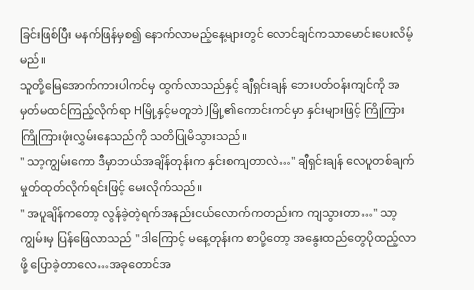ခြင်းဖြစ်ပြီး မနက်ဖြန်မှစ၍ နောက်လာမည့်နေ့များတွင် လောင်ချင်ကသာမောင်းပေးလိမ့်မည်။
သူတို့မြေအောက်ကားပါကင်မှ ထွက်လာသည်နှင့် ချီရှင်းချန် ဘေးပတ်ဝန်းကျင်ကို အမှတ်မထင်ကြည့်လိုက်ရာ Hမြို့နှင့်မတူဘဲ Jမြို့၏ကောင်းကင်မှာ နှင်းများဖြင့် ကြိုကြားကြိုကြားဖုံးလွှမ်းနေသည်ကို သတိပြုမိသွားသည်။
" သာ့ကျွမ်းကော ဒီမှာဘယ်အချိန်တုန်းက နှင်းစကျတာလဲ…" ချီရှင်းချန် လေပူတစ်ချက်မှုတ်ထုတ်လိုက်ရင်းဖြင့် မေးလိုက်သည်။
" အပူချိန်ကတော့ လွန်ခဲ့တဲ့ရက်အနည်းငယ်လောက်ကတည်းက ကျသွားတာ…" သာ့ကျွမ်းမှ ပြန်ဖြေလာသည် " ဒါကြောင့် မနေ့တုန်းက စာပို့တော့ အနွေးထည်တွေပိုထည့်လာဖို့ ပြောခဲ့တာလေ…အခုတောင်အ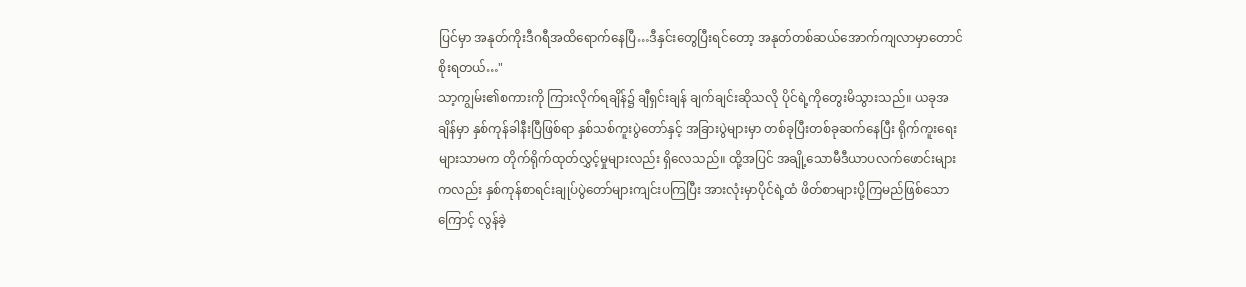ပြင်မှာ အနုတ်ကိုးဒီဂရီအထိရောက်နေပြီ…ဒီနှင်းတွေပြီးရင်တော့ အနုတ်တစ်ဆယ်အောက်ကျလာမှာတောင် စိုးရတယ်…"
သာ့ကျွမ်း၏စကားကို ကြားလိုက်ရချိန်၌ ချီရှင်းချန် ချက်ချင်းဆိုသလို ပိုင်ရဲ့ကိုတွေးမိသွားသည်။ ယခုအချိန်မှာ နှစ်ကုန်ခါနီးပြီဖြစ်ရာ နှစ်သစ်ကူးပွဲတော်နှင့် အခြားပွဲများမှာ တစ်ခုပြီးတစ်ခုဆက်နေပြီး ရိုက်ကူးရေးများသာမက တိုက်ရိုက်ထုတ်လွှင့်မှုများလည်း ရှိလေသည်။ ထို့အပြင် အချို့သောမီဒီယာပလက်ဖောင်းများကလည်း နှစ်ကုန်စာရင်းချုပ်ပွဲတော်များကျင်းပကြပြီး အားလုံးမှာပိုင်ရဲ့ထံ ဖိတ်စာများပို့ကြမည်ဖြစ်သောကြောင့် လွန်ခဲ့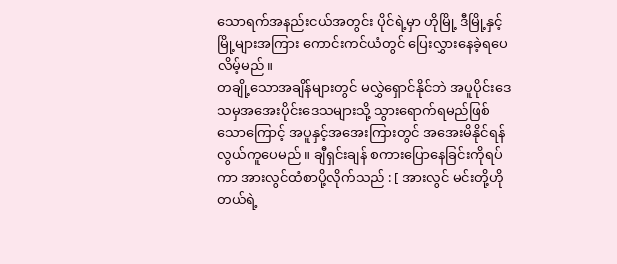သောရက်အနည်းငယ်အတွင်း ပိုင်ရဲ့မှာ ဟိုမြို့ ဒီမြို့နှင့်မြို့များအကြား ကောင်းကင်ယံတွင် ပြေးလွှားနေခဲ့ရပေလိမ့်မည်။
တချို့သောအချိန်များတွင် မလွှဲရှောင်နိုင်ဘဲ အပူပိုင်းဒေသမှအအေးပိုင်းဒေသများသို့ သွားရောက်ရမည်ဖြစ်သောကြောင့် အပူနှင့်အအေးကြားတွင် အအေးမိနိုင်ရန်လွယ်ကူပေမည်။ ချီရှင်းချန် စကားပြောနေခြင်းကိုရပ်ကာ အားလွင်ထံစာပို့လိုက်သည် : [ အားလွင် မင်းတို့ဟိုတယ်ရဲ့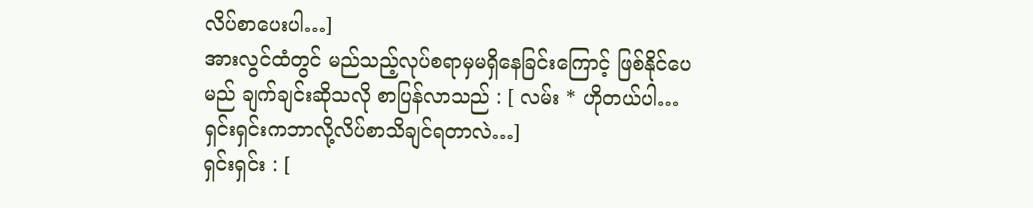လိပ်စာပေးပါ…]
အားလွင်ထံတွင် မည်သည့်လုပ်စရာမှမရှိနေခြင်းကြောင့် ဖြစ်နိုင်ပေမည် ချက်ချင်းဆိုသလို စာပြန်လာသည် : [ လမ်း * ဟိုတယ်ပါ… ရှင်းရှင်းကဘာလို့လိပ်စာသိချင်ရတာလဲ…]
ရှင်းရှင်း : [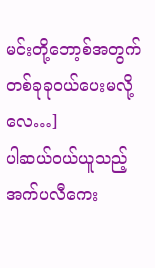မင်းတို့ဘော့စ်အတွက် တစ်ခုခုဝယ်ပေးမလို့လေ…]
ပါဆယ်ဝယ်ယူသည့်အက်ပလီကေး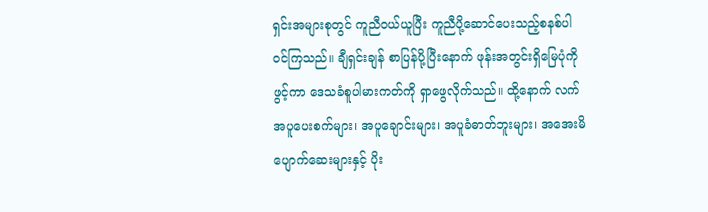ရှင်းအများစုတွင် ကူညီဝယ်ယူပြီး ကူညီပို့ဆောင်ပေးသည့်စနစ်ပါဝင်ကြသည်။ ချီရှင်းချန် စာပြန်ပို့ပြီးနောက် ဖုန်းအတွင်းရှိမြေပုံကိုဖွင့်ကာ ဒေသခံစူပါမားကတ်ကို ရှာဖွေလိုက်သည်။ ထို့နောက် လက်အပူပေးစက်များ၊ အပူချောင်းများ၊ အပူခံဓာတ်ဘူးများ၊ အအေးမိပျောက်ဆေးများနှင့် ပိုး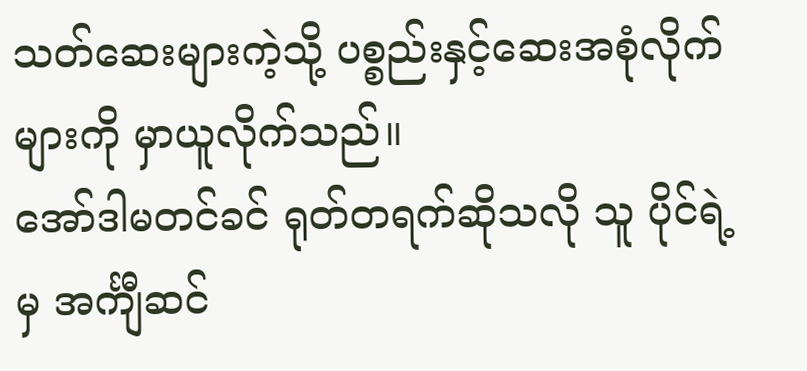သတ်ဆေးများကဲ့သို့ ပစ္စည်းနှင့်ဆေးအစုံလိုက်များကို မှာယူလိုက်သည်။
အော်ဒါမတင်ခင် ရုတ်တရက်ဆိုသလို သူ ပိုင်ရဲ့မှ အင်္ကျီဆင်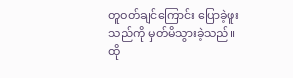တူဝတ်ချင်ကြောင်း ပြောခဲ့ဖူးသည်ကို မှတ်မိသွားခဲ့သည်။
ထို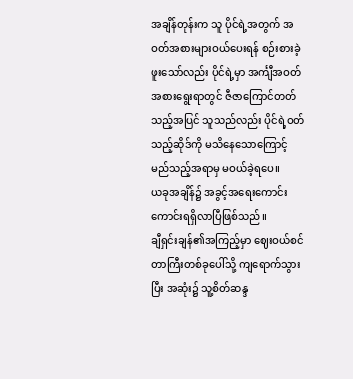အချိန်တုန်းက သူ ပိုင်ရဲ့အတွက် အဝတ်အစားများဝယ်ပေးရန် စဉ်းစားခဲ့ဖူးသော်လည်း ပိုင်ရဲ့မှာ အင်္ကျီအဝတ်အစားရွေးရာတွင် ဇီဇာကြောင်တတ်သည့်အပြင် သူသည်လည်း ပိုင်ရဲ့ဝတ်သည့်ဆိုဒ်ကို မသိနေသောကြောင့် မည်သည့်အရာမှ မဝယ်ခဲ့ရပေ။
ယခုအချိန်၌ အခွင့်အရေးကောင်းကောင်းရရှိလာပြီဖြစ်သည်။
ချီရှင်းချန်၏အကြည့်မှာ ဈေးဝယ်စင်တာကြီးတစ်ခုပေါ်သို့ ကျရောက်သွားပြီး အဆုံး၌ သူ့စိတ်ဆန္ဒ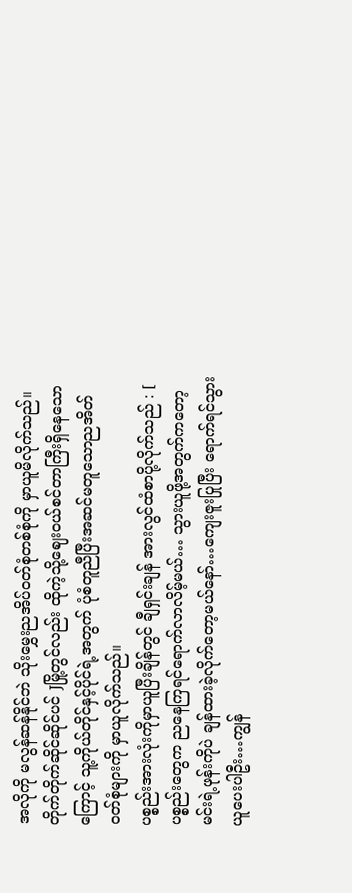အလိုကို မလွန်ဆန်နိုင်ဘဲ သိုးမွှေးညအိပ်ဝတ်စုံတစ်စုံကို မှာယူမိလိုက်သည်။
တိုက်တိုက်ဆိုင်ဆိုင်ပင် Jမြို့တွင်လည်း ထိုကဲ့သို့ဈေးဝယ်စင်တာကြီးရှိနေသောကြောင့် သူ့ကိုယ်တိုင်နှင့်ပိုင်ရဲ့အတွက် ပုံစံတူညီပြီးအဆင်မတူသောညအိတ်ဝတ်စုံများကို မှာယူလိုက်သည်။
ပစ္စည်းအားလုံးကိုမှာယူပြီးချိန်တွင် ချီရှင်းချန် အားလွင်ထံစာပို့လိုက်သည် : [ ပစ္စည်းတွေက ညနေကြရင်ရောက်လာလိမ့်မယ်… သွားယူဖို့အတွက်ကတော့ မင်းရဲ့ဖုန်းကိုပဲ ချန်ထားခဲ့လိုက်တော့မယ်နော်…ကျေးဇူးပြုပြီး ရောက်ရင်သွားယူပေးပါဦး…ကျွန်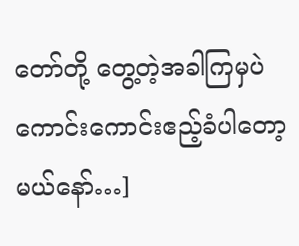တော်တို့ တွေ့တဲ့အခါကြမှပဲ ကောင်းကောင်းဧည့်ခံပါတော့မယ်နော်…]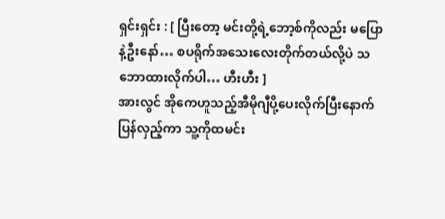ရှင်းရှင်း : [ ပြီးတော့ မင်းတို့ရဲ့ဘော့စ်ကိုလည်း မပြောနဲ့ဦးနော်… စပရိုက်အသေးလေးတိုက်တယ်လို့ပဲ သဘောထားလိုက်ပါ… ဟီးဟီး ]
အားလွင် အိုကေဟူသည့်အီမိုဂျီပို့ပေးလိုက်ပြီးနောက် ပြန်လှည့်ကာ သူ့ကိုထမင်း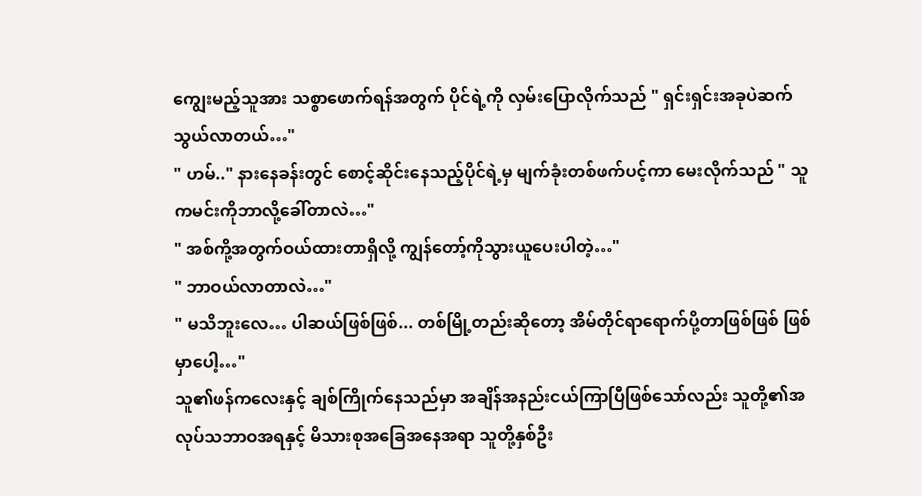ကျွေးမည့်သူအား သစ္စာဖောက်ရန်အတွက် ပိုင်ရဲ့ကို လှမ်းပြောလိုက်သည် " ရှင်းရှင်းအခုပဲဆက်သွယ်လာတယ်…"
" ဟမ်.." နားနေခန်းတွင် စောင့်ဆိုင်းနေသည့်ပိုင်ရဲ့မှ မျက်ခုံးတစ်ဖက်ပင့်ကာ မေးလိုက်သည် " သူကမင်းကိုဘာလို့ခေါ်တာလဲ…"
" အစ်ကို့အတွက်ဝယ်ထားတာရှိလို့ ကျွန်တော့်ကိုသွားယူပေးပါတဲ့…"
" ဘာဝယ်လာတာလဲ…"
" မသိဘူးလေ… ပါဆယ်ဖြစ်ဖြစ်... တစ်မြို့တည်းဆိုတော့ အိမ်တိုင်ရာရောက်ပို့တာဖြစ်ဖြစ် ဖြစ်မှာပေါ့…"
သူ၏ဖန်ကလေးနှင့် ချစ်ကြိုက်နေသည်မှာ အချိန်အနည်းငယ်ကြာပြီဖြစ်သော်လည်း သူတို့၏အလုပ်သဘာဝအရနှင့် မိသားစုအခြေအနေအရာ သူတို့နှစ်ဦး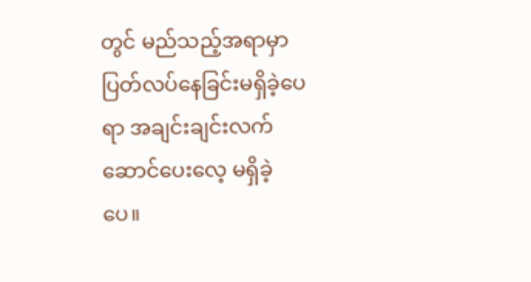တွင် မည်သည့်အရာမှာ ပြတ်လပ်နေခြင်းမရှိခဲ့ပေရာ အချင်းချင်းလက်ဆောင်ပေးလေ့ မရှိခဲ့
ပေ။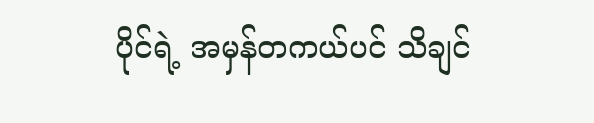ပိုင်ရဲ့ အမှန်တကယ်ပင် သိချင်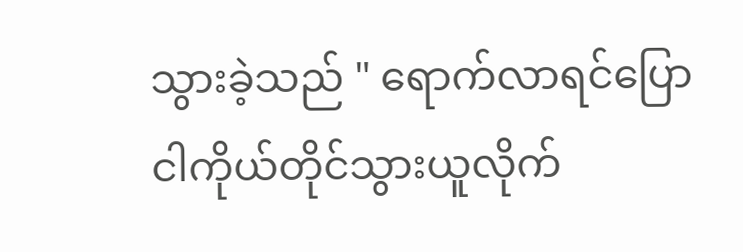သွားခဲ့သည် " ရောက်လာရင်ပြော ငါကိုယ်တိုင်သွားယူလိုက်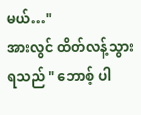မယ်…"
အားလွင် ထိတ်လန့်သွားရသည် " ဘောစ့် ပါ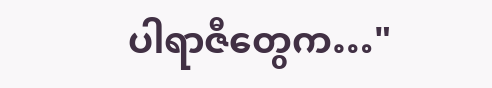ပါရာဇီတွေက…"